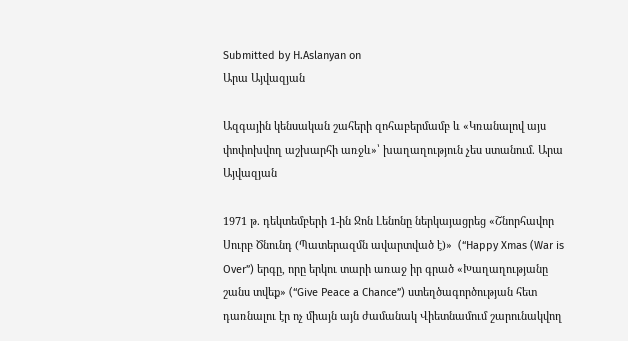Submitted by H.Aslanyan on
Արա Այվազյան

Ազգային կենսական շահերի զոհաբերմամբ և «Կռանալով այս փոփոխվող աշխարհի առջև»՝ խաղաղություն չես ստանում. Արա Այվազյան

1971 թ. դեկտեմբերի 1-ին Ջոն Լենոնը ներկայացրեց «Շնորհավոր Սուրբ Ծնունդ (Պատերազմն ավարտված է)»  (“Happy Xmas (War is Over”) երգը, որը երկու տարի առաջ իր գրած «Խաղաղությանը շանս տվեք» (“Give Peace a Chance”) ստեղծագործության հետ դառնալու էր ոչ միայն այն ժամանակ Վիետնամում շարունակվող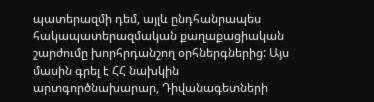պատերազմի դեմ, այլև ընդհանրապես հակապատերազմական քաղաքացիական շարժումը խորհրդանշող օրհներգներից: Այս մասին գրել է ՀՀ նախկին արտգործնախարար, Դիվանագետների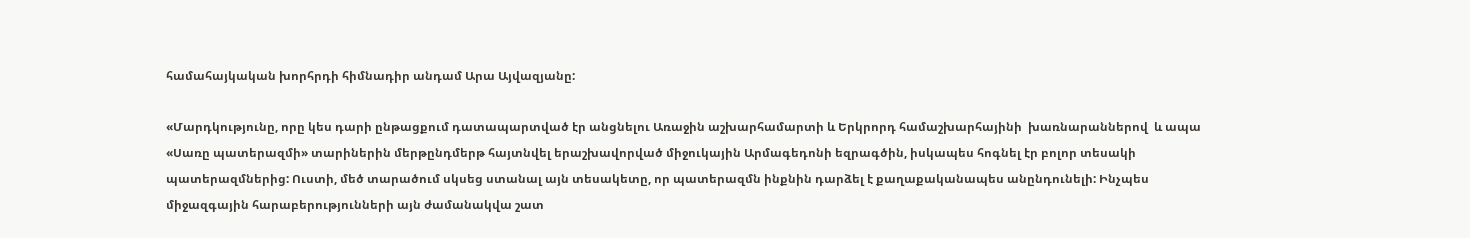համահայկական խորհրդի հիմնադիր անդամ Արա Այվազյանը:

«Մարդկությունը, որը կես դարի ընթացքում դատապարտված էր անցնելու Առաջին աշխարհամարտի և Երկրորդ համաշխարհայինի  խառնարաններով  և ապա «Սառը պատերազմի» տարիներին մերթընդմերթ հայտնվել երաշխավորված միջուկային Արմագեդոնի եզրագծին, իսկապես հոգնել էր բոլոր տեսակի պատերազմներից: Ուստի, մեծ տարածում սկսեց ստանալ այն տեսակետը, որ պատերազմն ինքնին դարձել է քաղաքականապես անընդունելի: Ինչպես միջազգային հարաբերությունների այն ժամանակվա շատ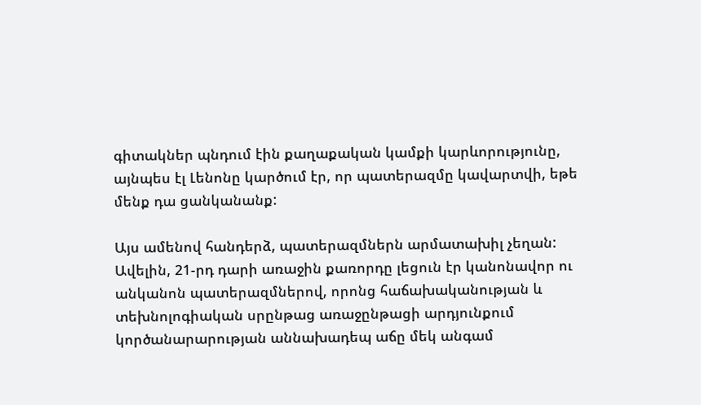գիտակներ պնդում էին քաղաքական կամքի կարևորությունը, այնպես էլ Լենոնը կարծում էր, որ պատերազմը կավարտվի, եթե մենք դա ցանկանանք:

Այս ամենով հանդերձ, պատերազմներն արմատախիլ չեղան: Ավելին, 21-րդ դարի առաջին քառորդը լեցուն էր կանոնավոր ու անկանոն պատերազմներով, որոնց հաճախականության և տեխնոլոգիական սրընթաց առաջընթացի արդյունքում կործանարարության աննախադեպ աճը մեկ անգամ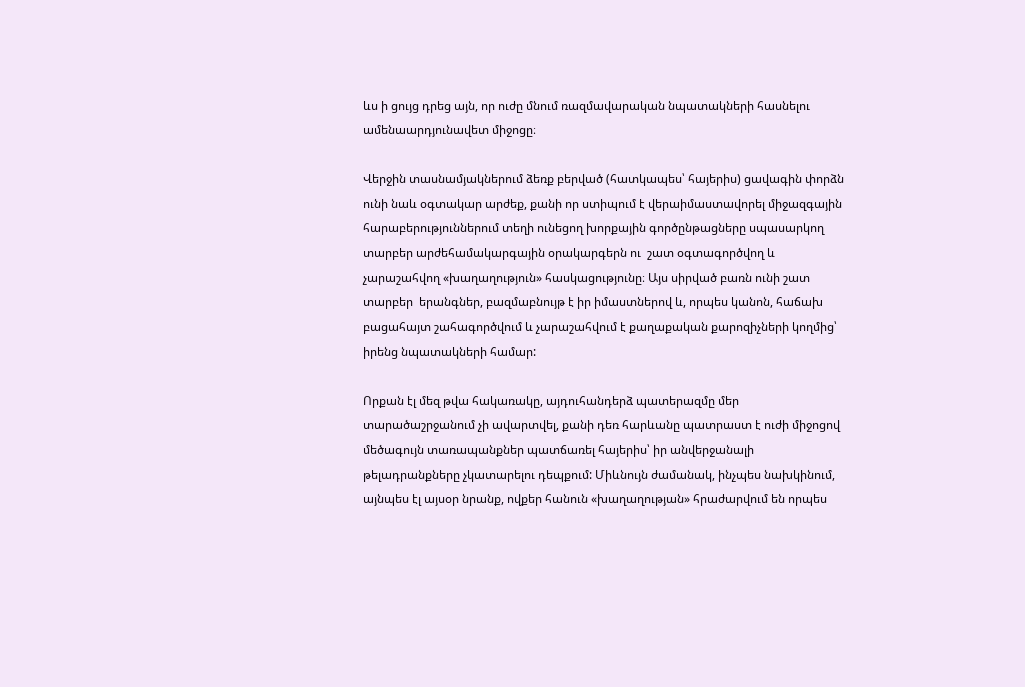ևս ի ցույց դրեց այն, որ ուժը մնում ռազմավարական նպատակների հասնելու ամենաարդյունավետ միջոցը։

Վերջին տասնամյակներում ձեռք բերված (հատկապես՝ հայերիս) ցավագին փորձն ունի նաև օգտակար արժեք, քանի որ ստիպում է վերաիմաստավորել միջազգային հարաբերություններում տեղի ունեցող խորքային գործընթացները սպասարկող տարբեր արժեհամակարգային օրակարգերն ու  շատ օգտագործվող և չարաշահվող «խաղաղություն» հասկացությունը։ Այս սիրված բառն ունի շատ տարբեր  երանգներ, բազմաբնույթ է իր իմաստներով և, որպես կանոն, հաճախ բացահայտ շահագործվում և չարաշահվում է քաղաքական քարոզիչների կողմից՝ իրենց նպատակների համար:

Որքան էլ մեզ թվա հակառակը, այդուհանդերձ պատերազմը մեր տարածաշրջանում չի ավարտվել, քանի դեռ հարևանը պատրաստ է ուժի միջոցով մեծագույն տառապանքներ պատճառել հայերիս՝ իր անվերջանալի թելադրանքները չկատարելու դեպքում: Միևնույն ժամանակ, ինչպես նախկինում, այնպես էլ այսօր նրանք, ովքեր հանուն «խաղաղության» հրաժարվում են որպես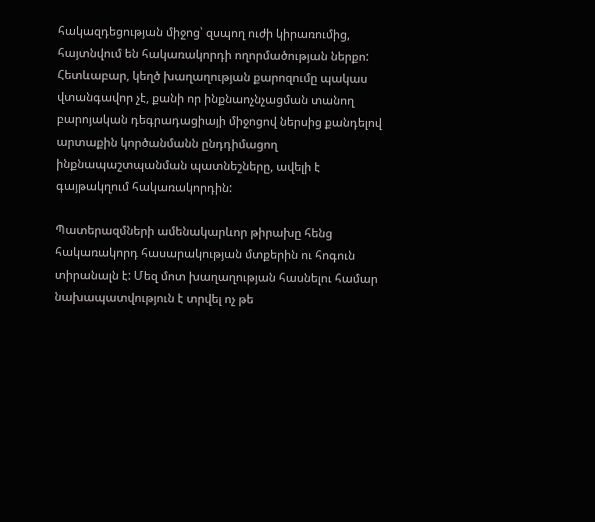հակազդեցության միջոց՝ զսպող ուժի կիրառումից, հայտնվում են հակառակորդի ողորմածության ներքո: Հետևաբար, կեղծ խաղաղության քարոզումը պակաս վտանգավոր չէ, քանի որ ինքնաոչնչացման տանող բարոյական դեգրադացիայի միջոցով ներսից քանդելով արտաքին կործանմանն ընդդիմացող ինքնապաշտպանման պատնեշները, ավելի է գայթակղում հակառակորդին:

Պատերազմների ամենակարևոր թիրախը հենց հակառակորդ հասարակության մտքերին ու հոգուն տիրանալն է: Մեզ մոտ խաղաղության հասնելու համար նախապատվություն է տրվել ոչ թե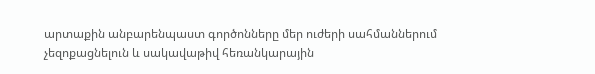արտաքին անբարենպաստ գործոնները մեր ուժերի սահմաններում չեզոքացնելուն և սակավաթիվ հեռանկարային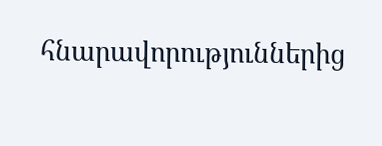հնարավորություններից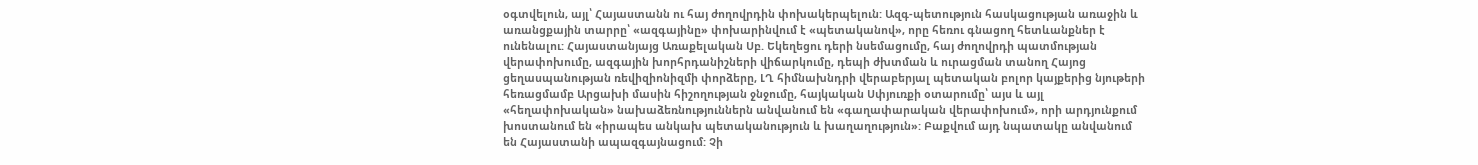օգտվելուն, այլ՝ Հայաստանն ու հայ ժողովրդին փոխակերպելուն: Ազգ-պետություն հասկացության առաջին և առանցքային տարրը՝ «ազգայինը» փոխարինվում է «պետականով», որը հեռու գնացող հետևանքներ է ունենալու: Հայաստանյայց Առաքելական Սբ. Եկեղեցու դերի նսեմացումը, հայ ժողովրդի պատմության վերափոխումը, ազգային խորհրդանիշների վիճարկումը, դեպի ժխտման և ուրացման տանող Հայոց ցեղասպանության ռեվիզիոնիզմի փորձերը, ԼՂ հիմնախնդրի վերաբերյալ պետական բոլոր կայքերից նյութերի հեռացմամբ Արցախի մասին հիշողության ջնջումը, հայկական Սփյուռքի օտարումը՝ այս և այլ «հեղափոխական» նախաձեռնություններն անվանում են «գաղափարական վերափոխում», որի արդյունքում խոստանում են «իրապես անկախ պետականություն և խաղաղություն»: Բաքվում այդ նպատակը անվանում են Հայաստանի ապազգայնացում: Չի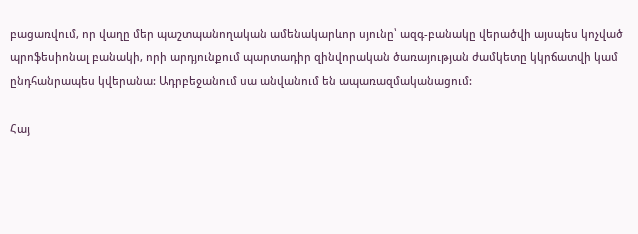բացառվում, որ վաղը մեր պաշտպանողական ամենակարևոր սյունը՝ ազգ-բանակը վերածվի այսպես կոչված պրոֆեսիոնալ բանակի, որի արդյունքում պարտադիր զինվորական ծառայության ժամկետը կկրճատվի կամ ընդհանրապես կվերանա: Ադրբեջանում սա անվանում են ապառազմականացում:

Հայ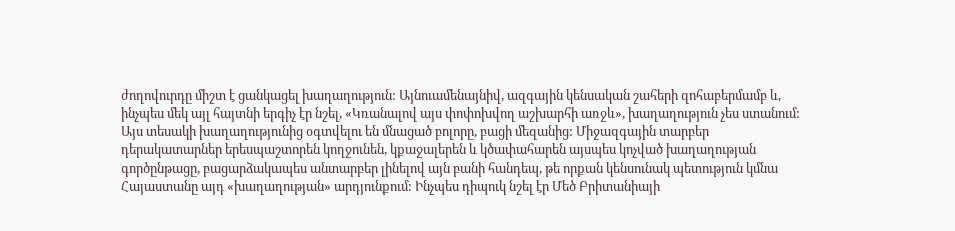ժողովուրդը միշտ է ցանկացել խաղաղություն: Այնուամենայնիվ, ազգային կենսական շահերի զոհաբերմամբ և, ինչպես մեկ այլ հայտնի երգիչ էր նշել, «Կռանալով այս փոփոխվող աշխարհի առջև», խաղաղություն չես ստանում: Այս տեսակի խաղաղությունից օգտվելու են մնացած բոլորը, բացի մեզանից: Միջազգային տարբեր դերակատարներ երեսպաշտորեն կողջունեն, կքաջալերեն և կծափահարեն այսպես կոչված խաղաղության գործընթացը, բացարձակապես անտարբեր լինելով այն բանի հանդեպ, թե որքան կենսունակ պետություն կմնա Հայաստանը այդ «խաղաղության» արդյունքում: Ինչպես դիպուկ նշել էր Մեծ Բրիտանիայի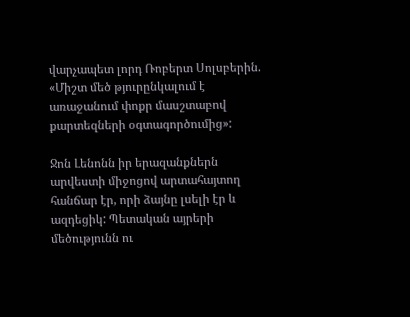վարչապետ լորդ Ռոբերտ Սոլսբերին. «Միշտ մեծ թյուրընկալում է առաջանում փոքր մասշտաբով քարտեզների օգտագործումից»:

Ջոն Լենոնն իր երազանքներն արվեստի միջոցով արտահայտող հանճար էր, որի ձայնը լսելի էր և ազդեցիկ: Պետական այրերի մեծությունն ու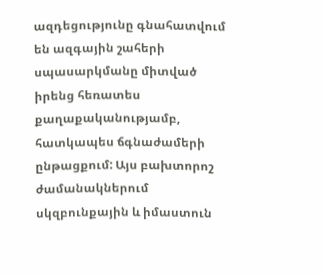ազդեցությունը գնահատվում են ազգային շահերի սպասարկմանը միտված իրենց հեռատես քաղաքականությամբ, հատկապես ճգնաժամերի ընթացքում: Այս բախտորոշ ժամանակներում սկզբունքային և իմաստուն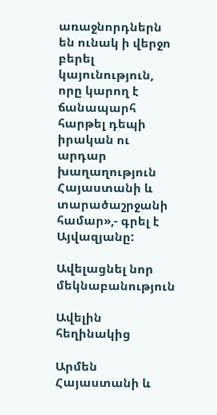առաջնորդներն են ունակ ի վերջո բերել կայունություն, որը կարող է ճանապարհ հարթել դեպի իրական ու արդար խաղաղություն Հայաստանի և տարածաշրջանի համար»,- գրել է Այվազյանը:

Ավելացնել նոր մեկնաբանություն

Ավելին հեղինակից

Արմեն
Հայաստանի և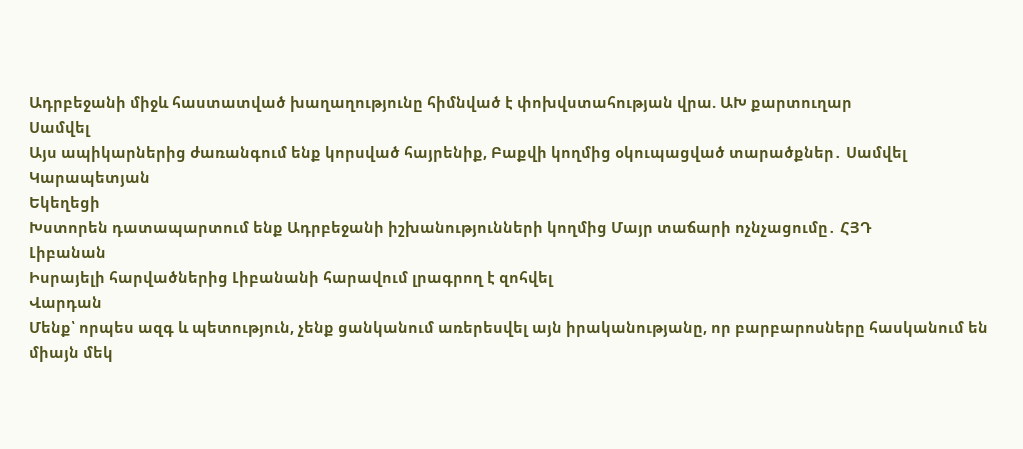Ադրբեջանի միջև հաստատված խաղաղությունը հիմնված է փոխվստահության վրա. ԱԽ քարտուղար
Սամվել
Այս ապիկարներից ժառանգում ենք կորսված հայրենիք, Բաքվի կողմից օկուպացված տարածքներ․ Սամվել Կարապետյան
Եկեղեցի
Խստորեն դատապարտում ենք Ադրբեջանի իշխանությունների կողմից Մայր տաճարի ոչնչացումը․ ՀՅԴ
Լիբանան
Իսրայելի հարվածներից Լիբանանի հարավում լրագրող է զոհվել
Վարդան
Մենք՝ որպես ազգ և պետություն, չենք ցանկանում առերեսվել այն իրականությանը, որ բարբարոսները հասկանում են միայն մեկ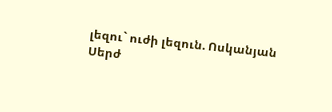լեզու` ուժի լեզուն. Ոսկանյան
Սերժ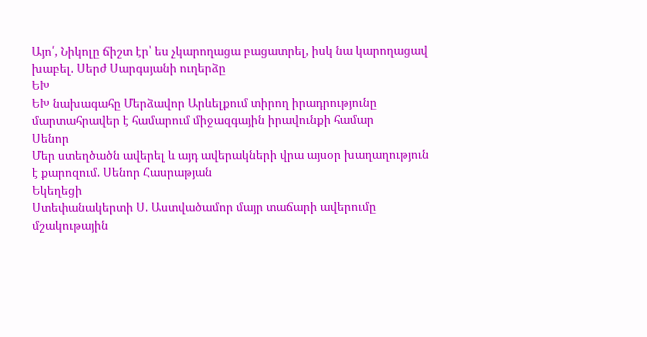Այո՛, Նիկոլը ճիշտ էր՝ ես չկարողացա բացատրել, իսկ նա կարողացավ խաբել. Սերժ Սարգսյանի ուղերձը
ԵԽ
ԵԽ նախագահը Մերձավոր Արևելքում տիրող իրադրությունը մարտահրավեր է համարում միջազգային իրավունքի համար
Սենոր
Մեր ստեղծածն ավերել և այդ ավերակների վրա այսօր խաղաղություն է քարոզում. Սենոր Հասրաթյան
Եկեղեցի
Ստեփանակերտի Ս. Աստվածամոր մայր տաճարի ավերումը մշակութային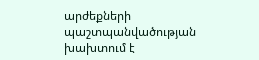արժեքների պաշտպանվածության խախտում է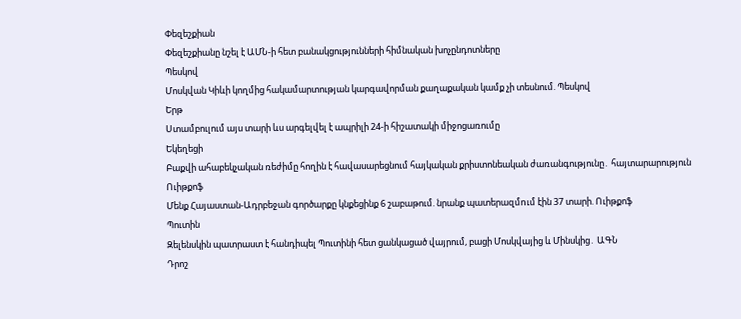Փեզեշքիան
Փեզեշքիանը նշել է ԱՄՆ-ի հետ բանակցությունների հիմնական խոչընդոտները
Պեսկով
Մոսկվան Կիևի կողմից հակամարտության կարգավորման քաղաքական կամք չի տեսնում. Պեսկով
Երթ
Ստամբուլում այս տարի ևս արգելվել է ապրիլի 24-ի հիշատակի միջոցառումը
Եկեղեցի
Բաքվի ահաբեկչական ռեժիմը հողին է հավասարեցնում հայկական քրիստոնեական ժառանգությունը․ հայտարարություն
Ուիթքոֆ
Մենք Հայաստան-Ադրբեջան գործարքը կնքեցինք 6 շաբաթում. նրանք պատերազմnւմ էին 37 տարի. Ուիթքոֆ
Պուտին
Զելենսկին պատրաստ է հանդիպել Պուտինի հետ ցանկացած վայրում, բացի Մոսկվայից և Մինսկից․ ԱԳՆ
Դրոշ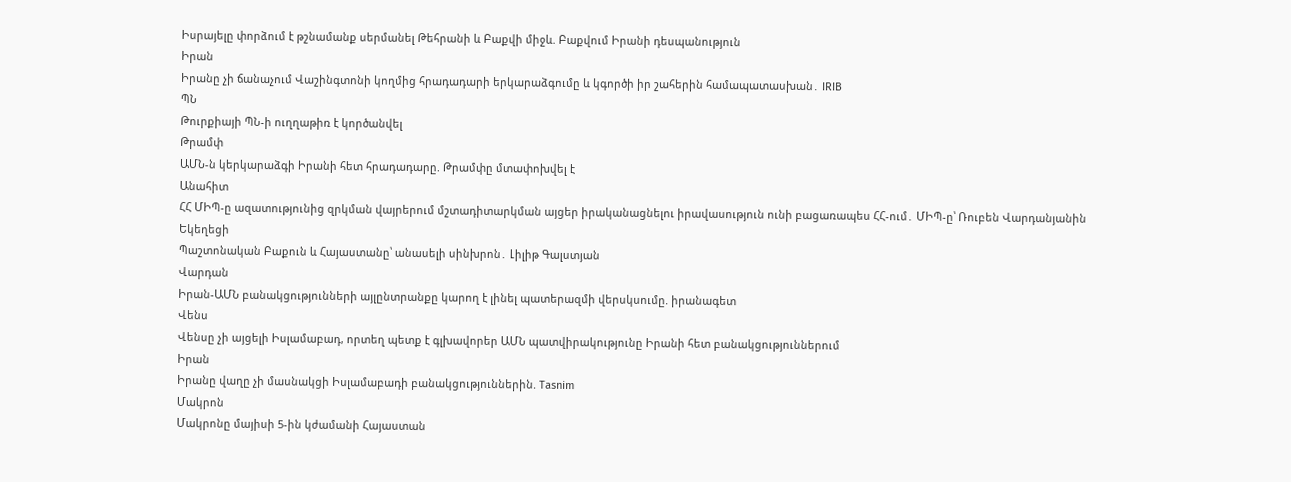Իսրայելը փորձում է թշնամանք սերմանել Թեհրանի և Բաքվի միջև. Բաքվում Իրանի դեսպանություն
Իրան
Իրանը չի ճանաչում Վաշինգտոնի կողմից հրադադարի երկարաձգումը և կգործի իր շահերին համապատասխան․ IRIB
ՊՆ
Թուրքիայի ՊՆ-ի ուղղաթիռ է կործանվել
Թրամփ
ԱՄՆ-ն կերկարաձգի Իրանի հետ հրադադարը. Թրամփը մտափոխվել է
Անահիտ
ՀՀ ՄԻՊ-ը ազատությունից զրկման վայրերում մշտադիտարկման այցեր իրականացնելու իրավասություն ունի բացառապես ՀՀ-ում․ ՄԻՊ-ը՝ Ռուբեն Վարդանյանին
Եկեղեցի
Պաշտոնական Բաքուն և Հայաստանը՝ անասելի սինխրոն․ Լիլիթ Գալստյան
Վարդան
Իրան-ԱՄՆ բանակցությունների այլընտրանքը կարող է լինել պատերազմի վերսկսումը. իրանագետ
Վենս
Վենսը չի այցելի Իսլամաբադ, որտեղ պետք է գլխավորեր ԱՄՆ պատվիրակությունը Իրանի հետ բանակցություններում
Իրան
Իրանը վաղը չի մասնակցի Իսլամաբադի բանակցություններին. Tasnim
Մակրոն
Մակրոնը մայիսի 5-ին կժամանի Հայաստան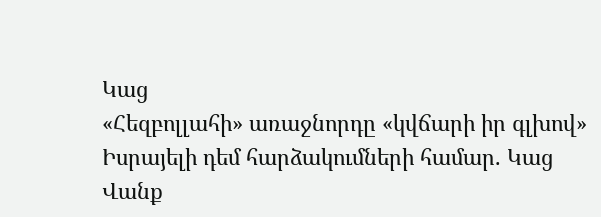Կաց
«Հեզբոլլահի» առաջնորդը «կվճարի իր գլխով» Իսրայելի դեմ հարձակումների համար. Կաց
Վանք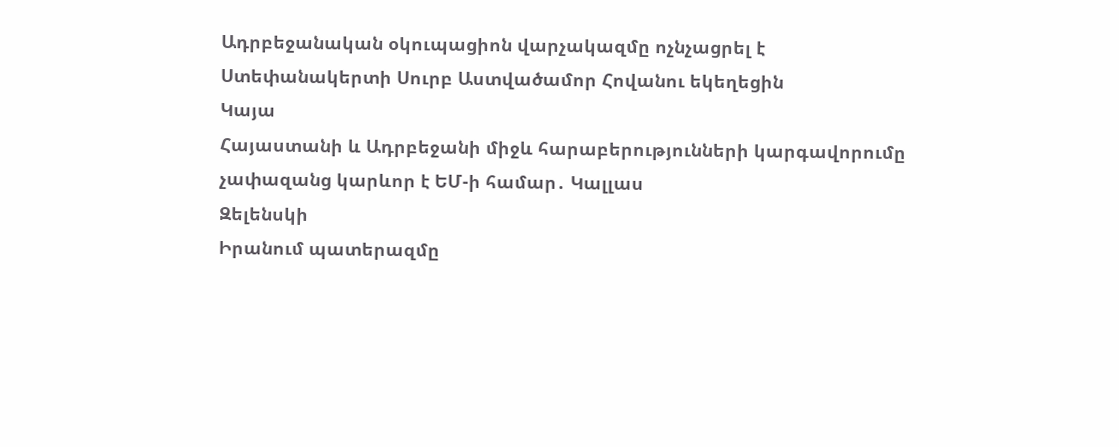Ադրբեջանական օկուպացիոն վարչակազմը ոչնչացրել է Ստեփանակերտի Սուրբ Աստվածամոր Հովանու եկեղեցին
Կայա
Հայաստանի և Ադրբեջանի միջև հարաբերությունների կարգավորումը չափազանց կարևոր է ԵՄ-ի համար․ Կալլաս
Զելենսկի
Իրանում պատերազմը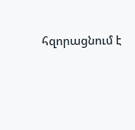հզորացնում է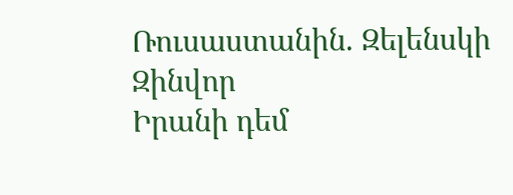Ռուսաստանին. Զելենսկի
Զինվոր
Իրանի դեմ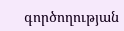գործողության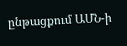ընթացքում ԱՄՆ-ի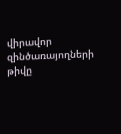վիրավոր զինծառայողների թիվը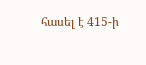հասել է 415-ի